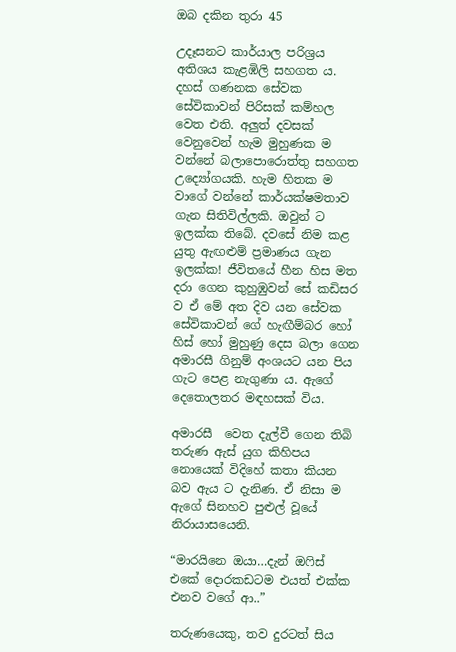ඔබ දකින තුරා 45

උදෑසනට කාර්යාල පරිශ්‍රය අතිශය කැළඹිලි සහගත ය. දහස් ගණනක සේවක සේවිකාවන් පිරිසක් කම්හල වෙත එති. අලුත් දවසක් වෙනුවෙන් හැම මුහුණක ම වන්නේ බලාපොරොත්තු සහගත උද්‍යෝගයකි. හැම හිතක ම වාගේ වන්නේ කාර්යක්ෂමතාව ගැන සිතිවිල්ලකි. ඔවුන් ට ඉලක්ක තිබේ. දවසේ නිම කළ යුතු ඇඟළුම් ප්‍රමාණය ගැන ඉලක්ක! ජීවිතයේ හීන හිස මත දරා ගෙන කුහුඹුවන් සේ කඩිසර ව ඒ මේ අත දිව යන සේවක සේවිකාවන් ගේ හැඟීම්බර හෝ හිස් හෝ මුහුණු දෙස බලා ගෙන අමාරසී ගිනුම් අංශයට යන පිය ගැට පෙළ නැගුණා ය. ඇගේ දෙතොලතර මඳහසක් විය.

අමාරසී  වෙත දැල්වී ගෙන තිබි තරුණ ඇස් යුග කිහිපය නොයෙක් විදිහේ කතා කියන බව ඇය ට දැනිණ. ඒ නිසා ම ඇගේ සිනහව පුළුල් වූයේ නිරායාසයෙනි.

“මාරයිනෙ ඔයා…දැන් ඔෆිස් එකේ දොරකඩටම එයත් එක්ක එනව වගේ ආ..”

තරුණයෙකු, තව දුරටත් සිය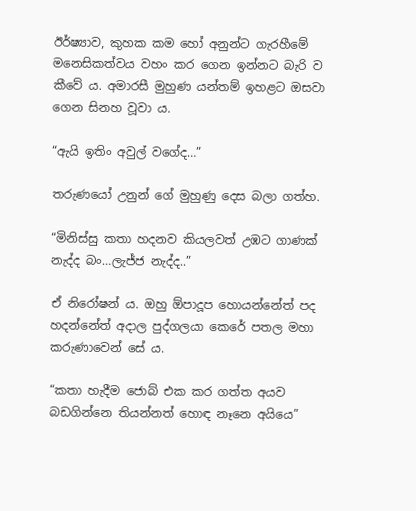ඊර්ෂ්‍යාව, කුහක කම හෝ අනුන්ට ගැරහීමේ මනෙසිකත්වය වහං කර ගෙන ඉන්නට බැරි ව කීවේ ය. අමාරසී මුහුණ යන්තම් ඉහළට ඔසවා ගෙන සිනහ වූවා ය.

“ඇයි ඉතිං අවුල් වගේද…”

තරුණයෝ උනුන් ගේ මුහුණු දෙස බලා ගත්හ.

“මිනිස්සු කතා හදනව කියලවත් උඹට ගාණක් නැද්ද බං…ලැජ්ජ නැද්ද..”

ඒ නිරෝෂන් ය. ඔහු ඕපාදූප හොයන්නේත් පද හදන්නේත් අදාල පුද්ගලයා කෙරේ පතල මහා කරුණාවෙන් සේ ය.

“කතා හැදීම ජොබ් එක කර ගත්ත අයව බඩගින්නෙ තියන්නත් හොඳ නෑනෙ අයියෙ”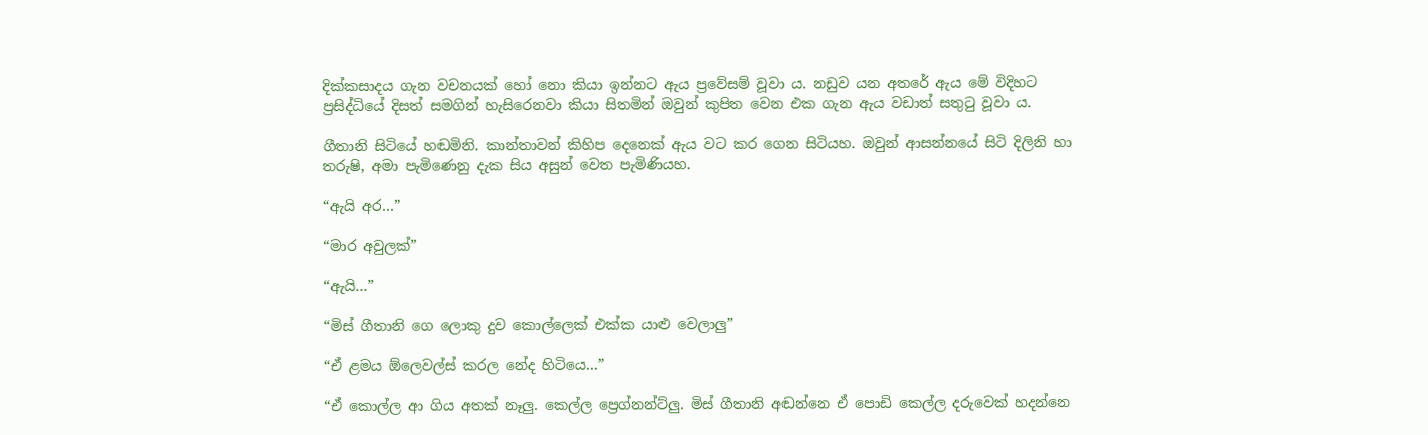දික්කසාදය ගැන වචනයක් හෝ නො කියා ඉන්නට ඇය ප්‍රවේසම් වූවා ය. නඩුව යන අතරේ ඇය මේ විදිහට ප්‍රසිද්ධියේ දිසත් සමගින් හැසිරෙනවා කියා සිතමින් ඔවුන් කුපිත වෙන එක ගැන ඇය වඩාත් සතුටු වූවා ය.

ගීතානි සිටියේ හඬමිනි. කාන්තාවන් කිහිප දෙනෙක් ඇය වට කර ගෙන සිටියහ. ඔවුන් ආසන්නයේ සිටි දිලිනි හා තරුෂි, අමා පැමිණෙනු දැක සිය අසුන් වෙත පැමිණියහ.

“ඇයි අර…”

“මාර අවුලක්”

“ඇයි…”

“මිස් ගීතානි ගෙ ලොකු දුව කොල්ලෙක් එක්ක යාළු වෙලාලු”

“ඒ ළමය ඕලෙවල්ස් කරල නේද හිටියෙ…”

“ඒ කොල්ල ආ ගිය අතක් නෑලු. කෙල්ල ප්‍රෙග්නන්ට්ලු. මිස් ගීතානි අඬන්නෙ ඒ පොඩි කෙල්ල දරුවෙක් හදන්නෙ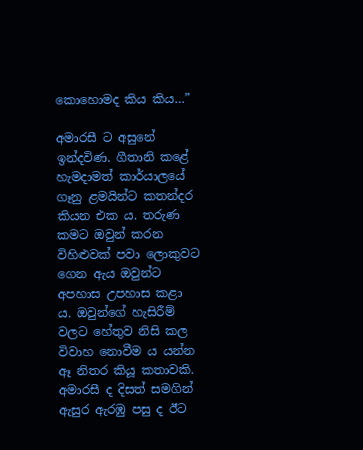කොහොමද කිය කිය…”

අමාරසී ට අසුනේ ඉන්දවිණ. ගීතානි කළේ හැමදාමත් කාර්යාලයේ ගෑනු ළමයින්ට කතන්දර කියන එක ය. තරුණ කමට ඔවුන් කරන විහිළුවක් පවා ලොකුවට ගෙන ඇය ඔවුන්ට අපහාස උපහාස කළා ය. ඔවුන්ගේ හැසිරීම් වලට හේතුව නිසි කල විවාහ නොවීම ය යන්න ඈ නිතර කියූ කතාවකි. අමාරසී ද දිසත් සමගින් ඇසුර ඇරඹු පසු ද ඊට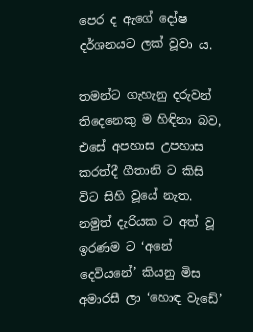පෙර ද ඇගේ දෝෂ දර්ශනයට ලක් වූවා ය.

තමන්ට ගැහැනු දරුවන් තිදෙනෙකු ම හිඳිනා බව, එසේ අපහාස උපහාස කරත්දී ගීතානි ට කිසි විට සිහි වූයේ නැත. නමුත් දැරියක ට අත් වූ ඉරණම ට ‘අනේ දෙවියනේ’ කියනු මිස අමාරසී ලා ‘හොඳ වැඩේ’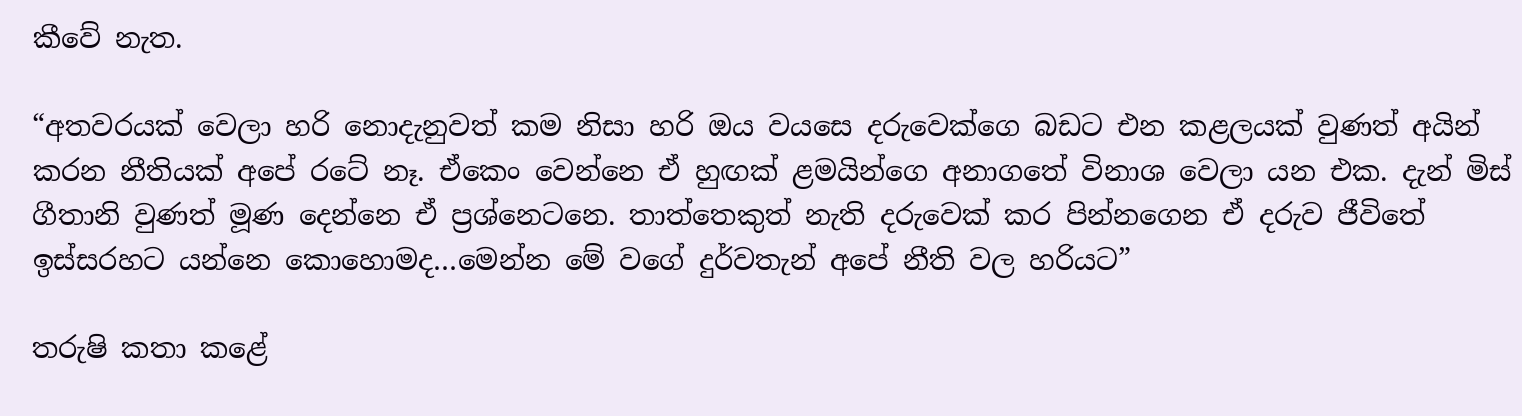කීවේ නැත.

“අතවරයක් වෙලා හරි නොදැනුවත් කම නිසා හරි ඔය වයසෙ දරුවෙක්ගෙ බඩට එන කළලයක් වුණත් අයින් කරන නීතියක් අපේ රටේ නෑ. ඒකෙං වෙන්නෙ ඒ හුඟක් ළමයින්ගෙ අනාගතේ විනාශ වෙලා යන එක. දැන් මිස් ගීතානි වුණත් මූණ දෙන්නෙ ඒ ප්‍රශ්නෙටනෙ. තාත්තෙකුත් නැති දරුවෙක් කර පින්නගෙන ඒ දරුව ජීවිතේ ඉස්සරහට යන්නෙ කොහොමද…මෙන්න මේ වගේ දුර්වතැන් අපේ නීති වල හරියට”

තරුෂි කතා කළේ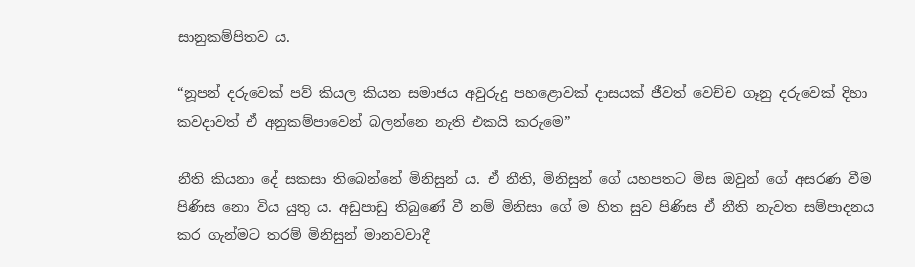සානුකම්පිතව ය.

“නූපන් දරුවෙක් පව් කියල කියන සමාජය අවුරුදු පහළොවක් දාසයක් ජීවත් වෙච්ච ගෑනු දරුවෙක් දිහා කවදාවත් ඒ අනුකම්පාවෙන් බලන්නෙ නැති එකයි කරුමෙ”

නීති කියනා දේ සකසා තිබෙන්නේ මිනිසුන් ය. ඒ නීති, මිනිසුන් ගේ යහපතට මිස ඔවුන් ගේ අසරණ වීම පිණිස නො විය යුතු ය. අඩුපාඩු තිබුණේ වී නම් මිනිසා ගේ ම හිත සුව පිණිස ඒ නීති නැවත සම්පාදනය කර ගැන්මට තරම් මිනිසුන් මානවවාදී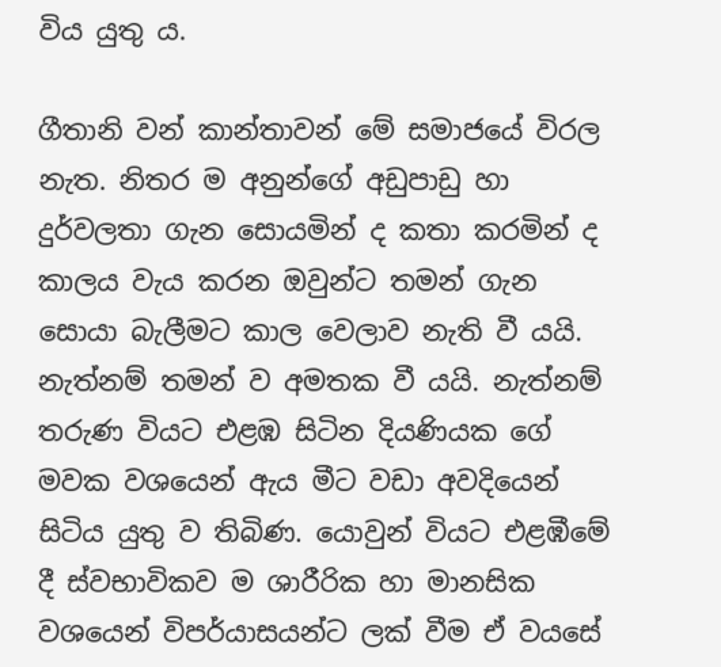විය යුතු ය.

ගීතානි වන් කාන්තාවන් මේ සමාජයේ විරල නැත. නිතර ම අනුන්ගේ අඩුපාඩු හා දුර්වලතා ගැන සොයමින් ද කතා කරමින් ද කාලය වැය කරන ඔවුන්ට තමන් ගැන සොයා බැලීමට කාල වෙලාව නැති වී යයි. නැත්නම් තමන් ව අමතක වී යයි. නැත්නම් තරුණ වියට එළඹ සිටින දියණියක ගේ මවක වශයෙන් ඇය මීට වඩා අවදියෙන් සිටිය යුතු ව තිබිණ. යොවුන් වියට එළඹීමේ දී ස්වභාවිකව ම ශාරීරික හා මානසික වශයෙන් විපර්යාසයන්ට ලක් වීම ඒ වයසේ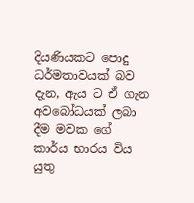දියණියකට පොදු ධර්මතාවයක් බව දැන, ඇය ට ඒ ගැන අවබෝධයක් ලබා දීම මවක ගේ කාර්ය භාරය විය යුතු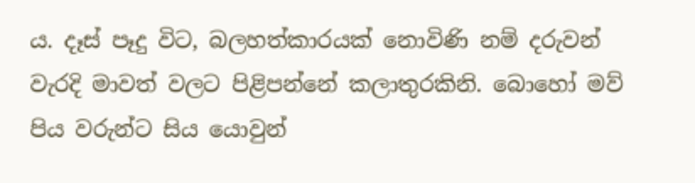ය. දෑස් පෑදු විට, බලහත්කාරයක් නොවිණි නම් දරුවන් වැරදි මාවත් වලට පිළිපන්නේ කලාතුරකිනි. බොහෝ මව් පිය වරුන්ට සිය යොවුන්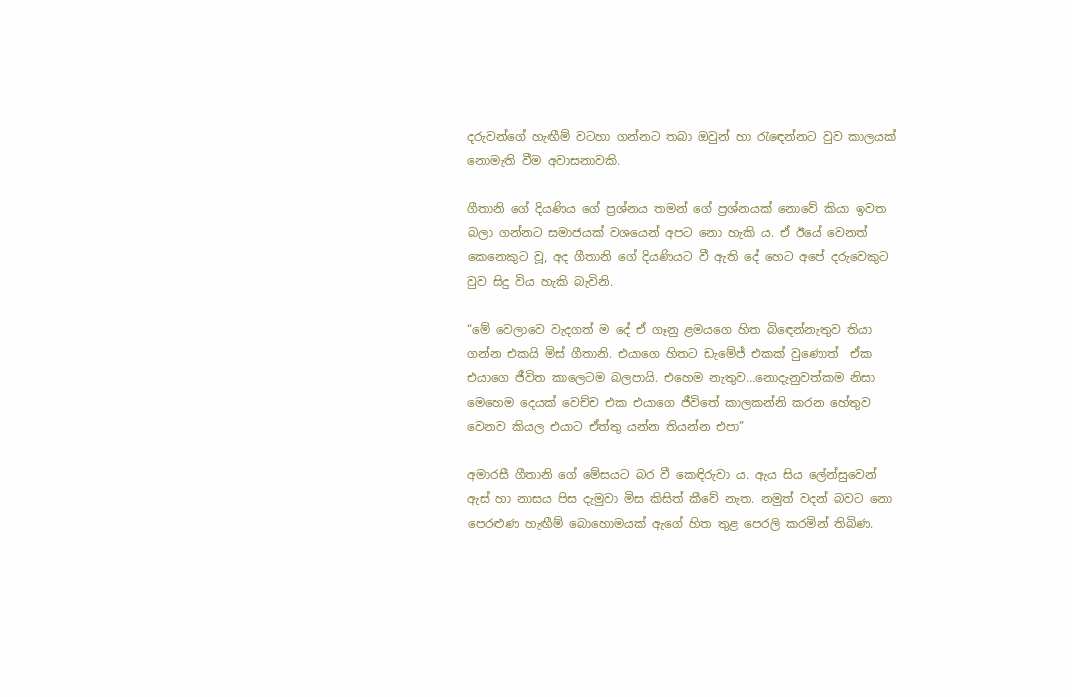දරුවන්ගේ හැඟීම් වටහා ගන්නට තබා ඔවුන් හා රැඳෙන්නට වුව කාලයක් නොමැති වීම අවාසනාවකි.

ගීතානි ගේ දියණිය ගේ ප්‍රශ්නය තමන් ගේ ප්‍රශ්නයක් නොවේ කියා ඉවත බලා ගන්නට සමාජයක් වශයෙන් අපට නො හැකි ය. ඒ ඊයේ වෙනත් කෙනෙකුට වූ, අද ගීතානි ගේ දියණියට වී ඇති දේ හෙට අපේ දරුවෙකුට වුව සිදු විය හැකි බැවිනි.

“මේ වෙලාවෙ වැදගත් ම දේ ඒ ගෑනු ළමයගෙ හිත බිඳෙන්නැතුව තියා ගන්න එකයි මිස් ගීතානි. එයාගෙ හිතට ඩැමේජ් එකක් වුණොත්  ඒක එයාගෙ ජීවිත කාලෙටම බලපායි. එහෙම නැතුව…නොදැනුවත්කම නිසා මෙහෙම දෙයක් වෙච්ච එක එයාගෙ ජීවිතේ කාලකන්නි කරන හේතුව වෙනව කියල එයාට ඒත්තු යන්න තියන්න එපා”

අමාරසී ගීතානි ගේ මේසයට බර වී කෙඳිරුවා ය. ඇය සිය ලේන්සුවෙන් ඇස් හා නාසය පිස දැමුවා මිස කිසිත් කීවේ නැත. නමුත් වදන් බවට නො පෙරළුණ හැඟීම් බොහොමයක් ඇගේ හිත තුළ පෙරලි කරමින් තිබිණ.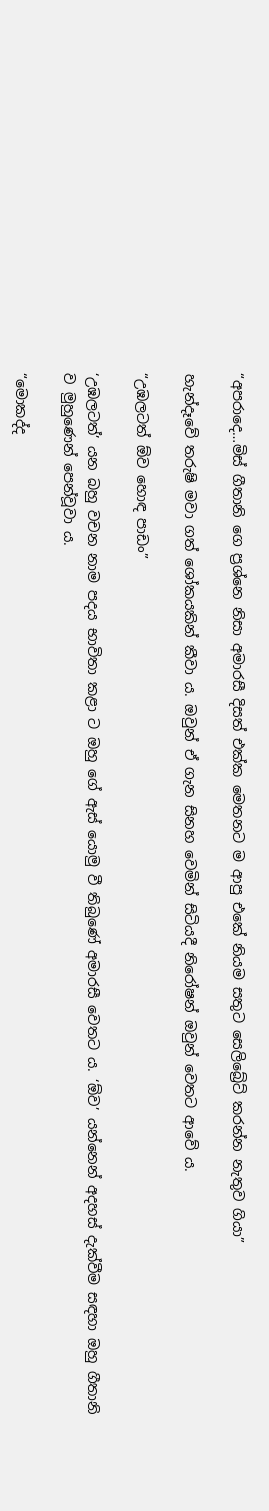“අපරාදෙ…මිස් ගීතානි ගෙ ප්‍රශ්නෙ නිසා අමාරසී දිසත් එක්ක මෙතනට ම ආපු එකේ නියම සතුට සෙලිබ්‍රේට් කරන්න නැතුව ගියා”

හැන්දෑවේ තරුෂි මවා ගත් ශෝකයකින් කීවා ය. ඔවුන් ඒ ගැන සිනහ වෙමින් සිටියදී නිරෝෂන් ඔවුන් වෙතට ආවේ ය.

“උඹලටත් ඕව හොඳ පාඩං”

‘උඹලටත්’ යන බහු වචන නාම පදය භාවිතා කළා ට ඔහු ගේ ඇස් යොමු වී තිබුණේ අමාරසී වෙතට ය. ‘ඕව’ යන්නෙන් අදහස් දැක්වීම සඳහා ඔහු ගීතානි ව මුහුණෙන් පෙන්වූවා ය.

“මොකද්ද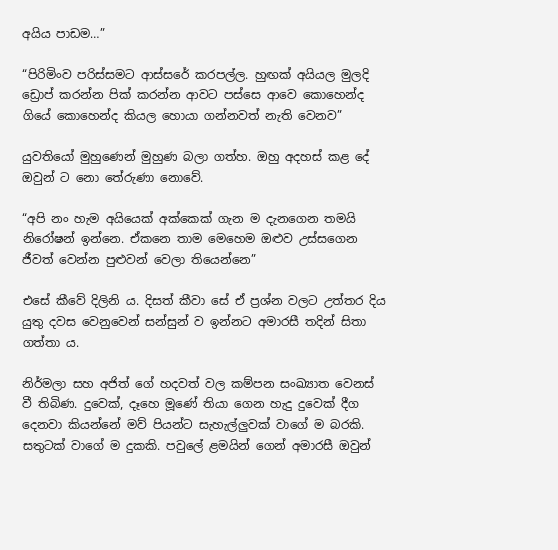අයිය පාඩම…”

“පිරිමිංව පරිස්සමට ආස්සරේ කරපල්ල. හුඟක් අයියල මුලදි ඩ්‍රොප් කරන්න පික් කරන්න ආවට පස්සෙ ආවෙ කොහෙන්ද ගියේ කොහෙන්ද කියල හොයා ගන්නවත් නැති වෙනව”

යුවතියෝ මුහුණෙන් මුහුණ බලා ගත්හ. ඔහු අදහස් කළ දේ ඔවුන් ට නො තේරුණා නොවේ.

“අපි නං හැම අයියෙක් අක්කෙක් ගැන ම දැනගෙන තමයි නිරෝෂන් ඉන්නෙ. ඒකනෙ තාම මෙහෙම ඔළුව උස්සගෙන ජීවත් වෙන්න පුළුවන් වෙලා තියෙන්නෙ”

එසේ කීවේ දිලිනි ය. දිසත් කීවා සේ ඒ ප්‍රශ්න වලට උත්තර දිය යුතු දවස වෙනුවෙන් සන්සුන් ව ඉන්නට අමාරසී තදින් සිතා ගත්තා ය.

නිර්මලා සහ අජිත් ගේ හදවත් වල කම්පන සංඛ්‍යාත වෙනස් වී තිබිණ. දුවෙක්, දෑහෙ මූණේ තියා ගෙන හැදු දුවෙක් දීග දෙනවා කියන්නේ මව් පියන්ට සැහැල්ලුවක් වාගේ ම බරකි. සතුටක් වාගේ ම දුකකි. පවුලේ ළමයින් ගෙන් අමාරසී ඔවුන්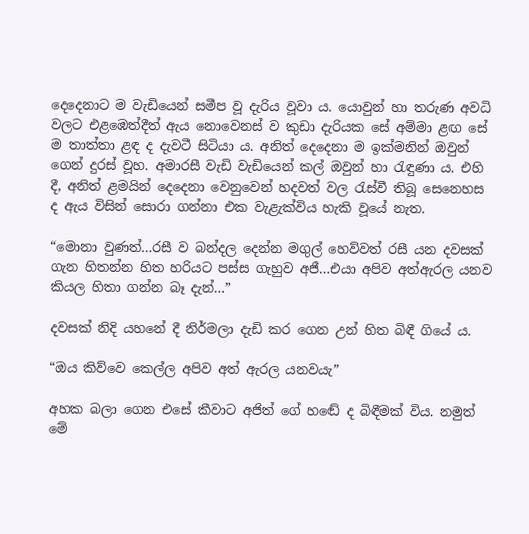දෙදෙනාට ම වැඩියෙන් සමීප වූ දැරිය වූවා ය. යොවුන් හා තරුණ අවධි වලට එළඹෙත්දීත් ඇය නොවෙනස් ව කුඩා දැරියක සේ අම්මා ළඟ සේ ම තාත්තා ළඳ ද දැවටී සිටියා ය. අනිත් දෙදෙනා ම ඉක්මනින් ඔවුන් ගෙන් දුරස් වූහ. අමාරසී වැඩි වැඩියෙන් කල් ඔවුන් හා රැඳුණා ය. එහි දී, අනිත් ළමයින් දෙදෙනා වෙනුවෙන් හදවත් වල රැස්වී තිබූ සෙනෙහස ද ඇය විසින් සොරා ගන්නා එක වැළැක්විය හැකි වූයේ නැත.

“මොනා වුණත්…රසී ව බන්දල දෙන්න මගුල් හෙව්වත් රසී යන දවසක් ගැන හිතන්න හිත හරියට පස්ස ගැහුව අජී…එයා අපිව අත්ඇරල යනව කියල හිතා ගන්න බෑ දැන්…”

දවසක් නිදි යහනේ දී නිර්මලා දැඩි කර ගෙන උන් හිත බිඳී ගියේ ය.

“ඔය කිව්වෙ කෙල්ල අපිව අත් ඇරල යනවයැ”

අහක බලා ගෙන එසේ කීවාට අජිත් ගේ හඬේ ද බිඳීමක් විය. නමුත් මේ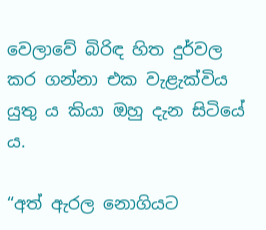වෙලාවේ බිරිඳ හිත දුර්වල කර ගන්නා එක වැළැක්විය යුතු ය කියා ඔහු දැන සිටියේ ය.

“අත් ඇරල නොගියට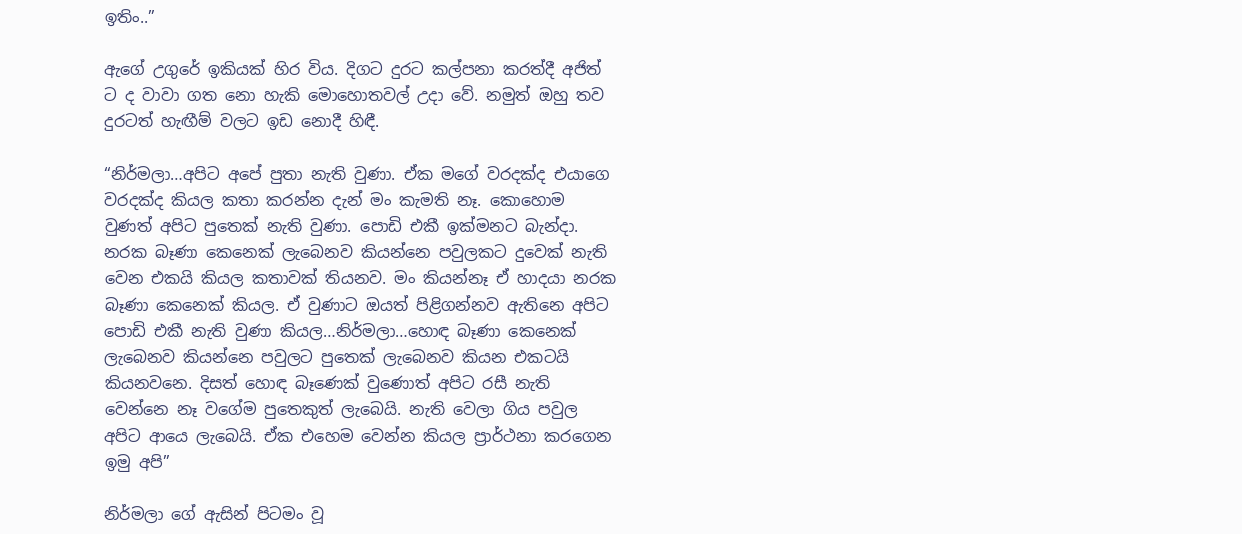ඉතිං..”

ඇගේ උගුරේ ඉකියක් හිර විය. දිගට දුරට කල්පනා කරත්දී අජිත් ට ද වාවා ගත නො හැකි මොහොතවල් උදා වේ. නමුත් ඔහු තව දුරටත් හැඟීම් වලට ඉඩ නොදී හිඳී.

“නිර්මලා…අපිට අපේ පුතා නැති වුණා. ඒක මගේ වරදක්ද එයාගෙ වරදක්ද කියල කතා කරන්න දැන් මං කැමති නෑ. කොහොම වුණත් අපිට පුතෙක් නැති වුණා. පොඩි එකී ඉක්මනට බැන්දා. නරක බෑණා කෙනෙක් ලැබෙනව කියන්නෙ පවුලකට දුවෙක් නැති වෙන එකයි කියල කතාවක් තියනව. මං කියන්නෑ ඒ හාදයා නරක බෑණා කෙනෙක් කියල. ඒ වුණාට ඔයත් පිළිගන්නව ඇතිනෙ අපිට පොඩි එකී නැති වුණා කියල…නිර්මලා…හොඳ බෑණා කෙනෙක් ලැබෙනව කියන්නෙ පවුලට පුතෙක් ලැබෙනව කියන එකටයි කියනවනෙ. දිසත් හොඳ බෑණෙක් වුණොත් අපිට රසී නැති වෙන්නෙ නෑ වගේම පුතෙකුත් ලැබෙයි. නැති වෙලා ගිය පවුල අපිට ආයෙ ලැබෙයි. ඒක එහෙම වෙන්න කියල ප්‍රාර්ථනා කරගෙන ඉමු අපි”

නිර්මලා ගේ ඇසින් පිටමං වූ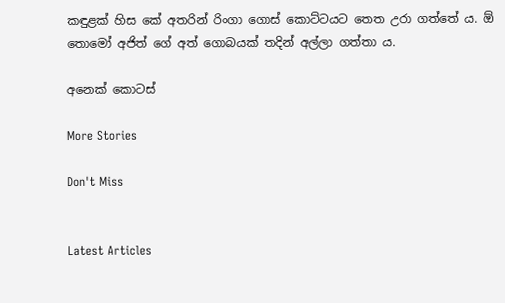කඳුළක් හිස කේ අතරින් රිංගා ගොස් කොට්ටයට තෙත උරා ගත්තේ ය. ඕ තොමෝ අජිත් ගේ අත් ගොබයක් තදින් අල්ලා ගත්තා ය.

අනෙක් කොටස්

More Stories

Don't Miss


Latest Articles